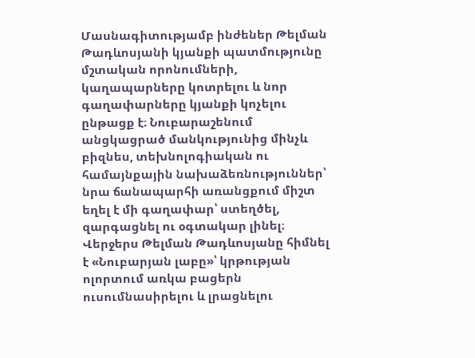Մասնագիտությամբ ինժեներ Թելման Թադևոսյանի կյանքի պատմությունը մշտական որոնումների, կաղապարները կոտրելու և նոր գաղափարները կյանքի կոչելու ընթացք է։ Նուբարաշենում անցկացրած մանկությունից մինչև բիզնես, տեխնոլոգիական ու համայնքային նախաձեռնություններ՝ նրա ճանապարհի առանցքում միշտ եղել է մի գաղափար՝ ստեղծել, զարգացնել ու օգտակար լինել։
Վերջերս Թելման Թադևոսյանը հիմնել է «Նուբարյան լաբը»՝ կրթության ոլորտում առկա բացերն ուսումնասիրելու և լրացնելու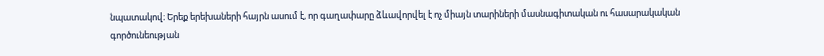նպատակով։ Երեք երեխաների հայրն ասում է, որ գաղափարը ձևավորվել է ոչ միայն տարիների մասնագիտական ու հասարակական գործունեության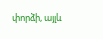փորձի, այլև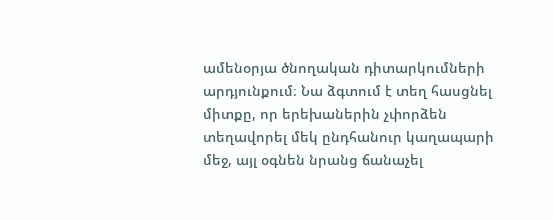ամենօրյա ծնողական դիտարկումների արդյունքում։ Նա ձգտում է տեղ հասցնել միտքը, որ երեխաներին չփորձեն տեղավորել մեկ ընդհանուր կաղապարի մեջ, այլ օգնեն նրանց ճանաչել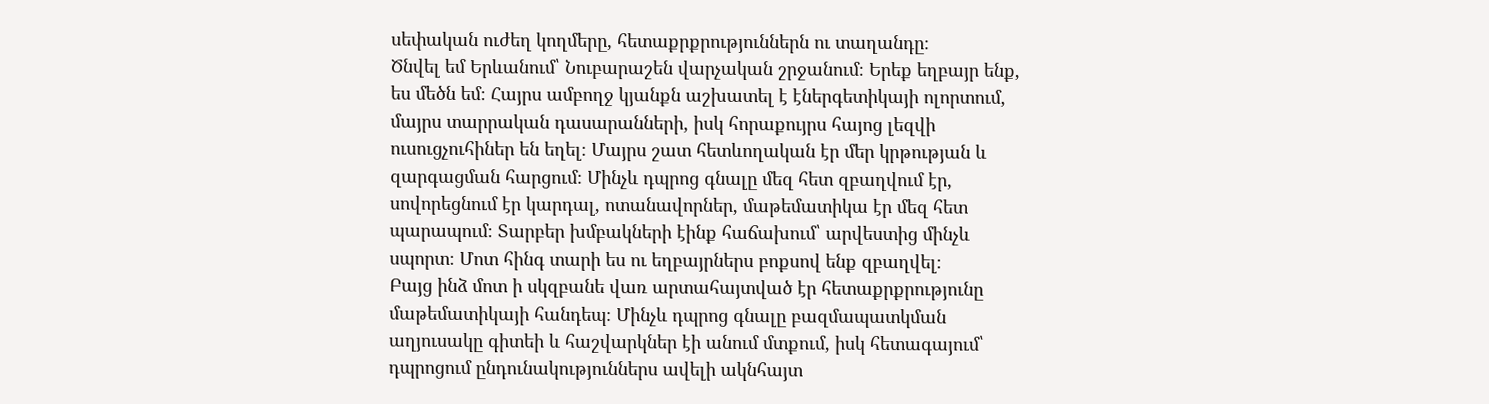սեփական ուժեղ կողմերը, հետաքրքրություններն ու տաղանդը։
Ծնվել եմ Երևանում՝ Նուբարաշեն վարչական շրջանում։ Երեք եղբայր ենք, ես մեծն եմ։ Հայրս ամբողջ կյանքն աշխատել է էներգետիկայի ոլորտում, մայրս տարրական դասարանների, իսկ հորաքույրս հայոց լեզվի ուսուցչուհիներ են եղել։ Մայրս շատ հետևողական էր մեր կրթության և զարգացման հարցում։ Մինչև դպրոց գնալը մեզ հետ զբաղվում էր, սովորեցնում էր կարդալ, ոտանավորներ, մաթեմատիկա էր մեզ հետ պարապում։ Տարբեր խմբակների էինք հաճախում՝ արվեստից մինչև սպորտ։ Մոտ հինգ տարի ես ու եղբայրներս բոքսով ենք զբաղվել։
Բայց ինձ մոտ ի սկզբանե վառ արտահայտված էր հետաքրքրությունը մաթեմատիկայի հանդեպ։ Մինչև դպրոց գնալը բազմապատկման աղյուսակը գիտեի և հաշվարկներ էի անում մտքում, իսկ հետագայում՝ դպրոցում ընդունակություններս ավելի ակնհայտ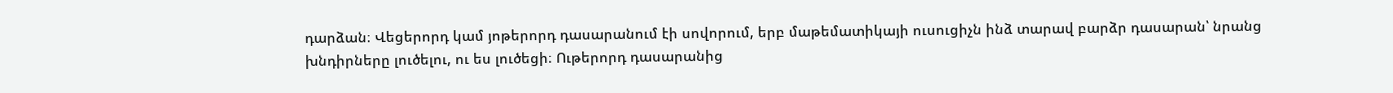դարձան։ Վեցերորդ կամ յոթերորդ դասարանում էի սովորում, երբ մաթեմատիկայի ուսուցիչն ինձ տարավ բարձր դասարան՝ նրանց խնդիրները լուծելու, ու ես լուծեցի։ Ութերորդ դասարանից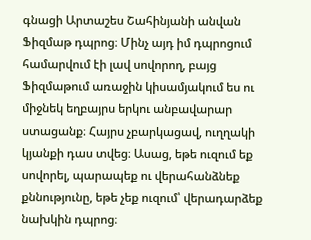գնացի Արտաշես Շահինյանի անվան Ֆիզմաթ դպրոց։ Մինչ այդ իմ դպրոցում համարվում էի լավ սովորող, բայց Ֆիզմաթում առաջին կիսամյակում ես ու միջնեկ եղբայրս երկու անբավարար ստացանք։ Հայրս չբարկացավ, ուղղակի կյանքի դաս տվեց։ Ասաց, եթե ուզում եք սովորել, պարապեք ու վերահանձնեք քննությունը, եթե չեք ուզում՝ վերադարձեք նախկին դպրոց։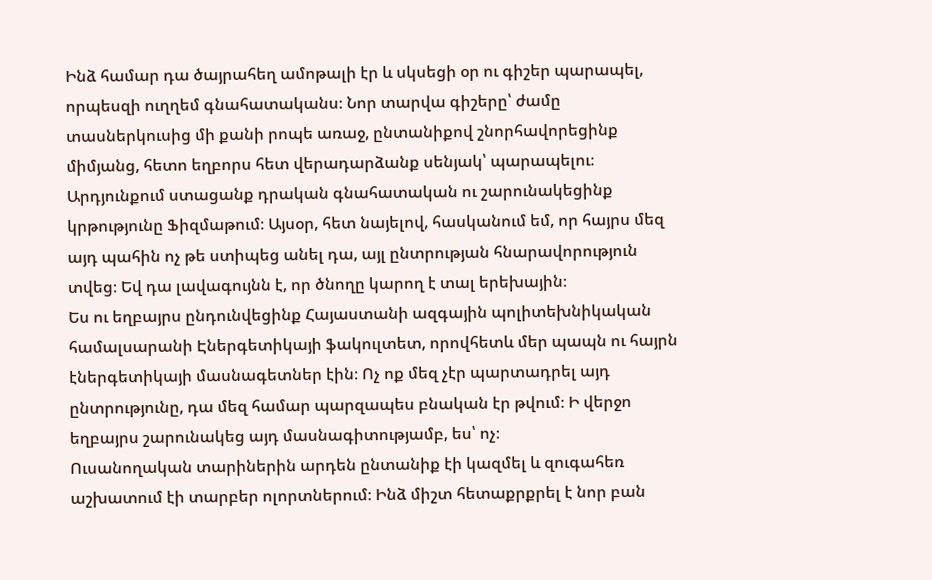Ինձ համար դա ծայրահեղ ամոթալի էր և սկսեցի օր ու գիշեր պարապել, որպեսզի ուղղեմ գնահատականս։ Նոր տարվա գիշերը՝ ժամը տասներկուսից մի քանի րոպե առաջ, ընտանիքով շնորհավորեցինք միմյանց, հետո եղբորս հետ վերադարձանք սենյակ՝ պարապելու։ Արդյունքում ստացանք դրական գնահատական ու շարունակեցինք կրթությունը Ֆիզմաթում։ Այսօր, հետ նայելով, հասկանում եմ, որ հայրս մեզ այդ պահին ոչ թե ստիպեց անել դա, այլ ընտրության հնարավորություն տվեց։ Եվ դա լավագույնն է, որ ծնողը կարող է տալ երեխային։
Ես ու եղբայրս ընդունվեցինք Հայաստանի ազգային պոլիտեխնիկական համալսարանի Էներգետիկայի ֆակուլտետ, որովհետև մեր պապն ու հայրն էներգետիկայի մասնագետներ էին։ Ոչ ոք մեզ չէր պարտադրել այդ ընտրությունը, դա մեզ համար պարզապես բնական էր թվում։ Ի վերջո եղբայրս շարունակեց այդ մասնագիտությամբ, ես՝ ոչ։
Ուսանողական տարիներին արդեն ընտանիք էի կազմել և զուգահեռ աշխատում էի տարբեր ոլորտներում։ Ինձ միշտ հետաքրքրել է նոր բան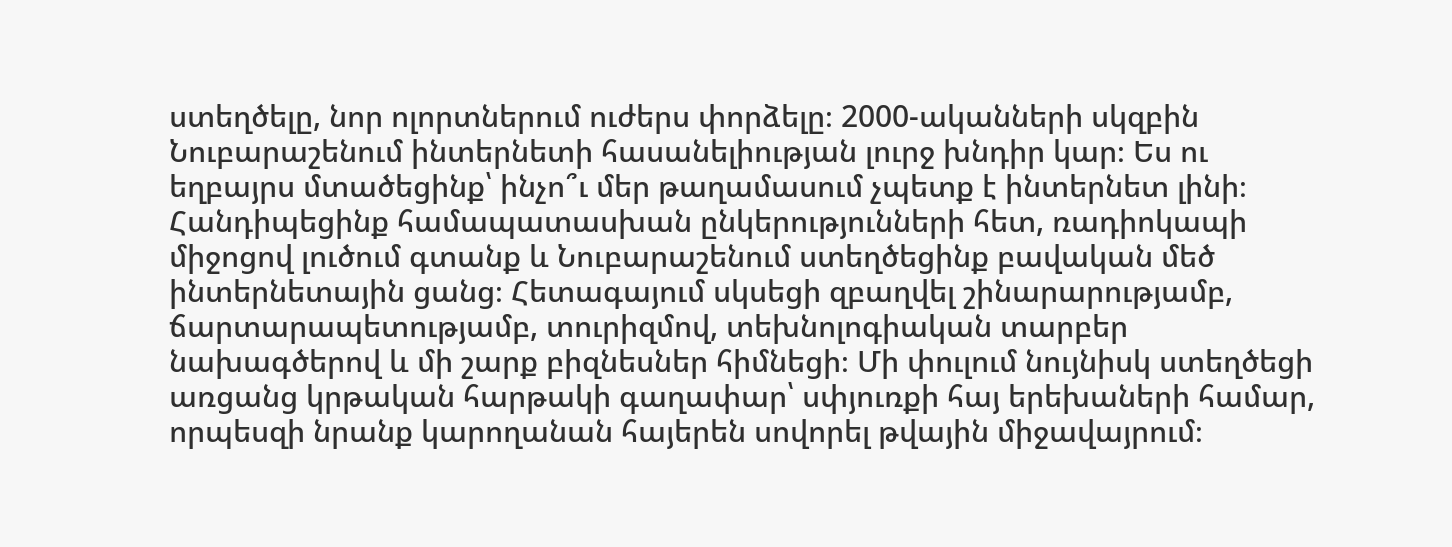ստեղծելը, նոր ոլորտներում ուժերս փորձելը։ 2000-ականների սկզբին Նուբարաշենում ինտերնետի հասանելիության լուրջ խնդիր կար։ Ես ու եղբայրս մտածեցինք՝ ինչո՞ւ մեր թաղամասում չպետք է ինտերնետ լինի։ Հանդիպեցինք համապատասխան ընկերությունների հետ, ռադիոկապի միջոցով լուծում գտանք և Նուբարաշենում ստեղծեցինք բավական մեծ ինտերնետային ցանց։ Հետագայում սկսեցի զբաղվել շինարարությամբ, ճարտարապետությամբ, տուրիզմով, տեխնոլոգիական տարբեր նախագծերով և մի շարք բիզնեսներ հիմնեցի։ Մի փուլում նույնիսկ ստեղծեցի առցանց կրթական հարթակի գաղափար՝ սփյուռքի հայ երեխաների համար, որպեսզի նրանք կարողանան հայերեն սովորել թվային միջավայրում։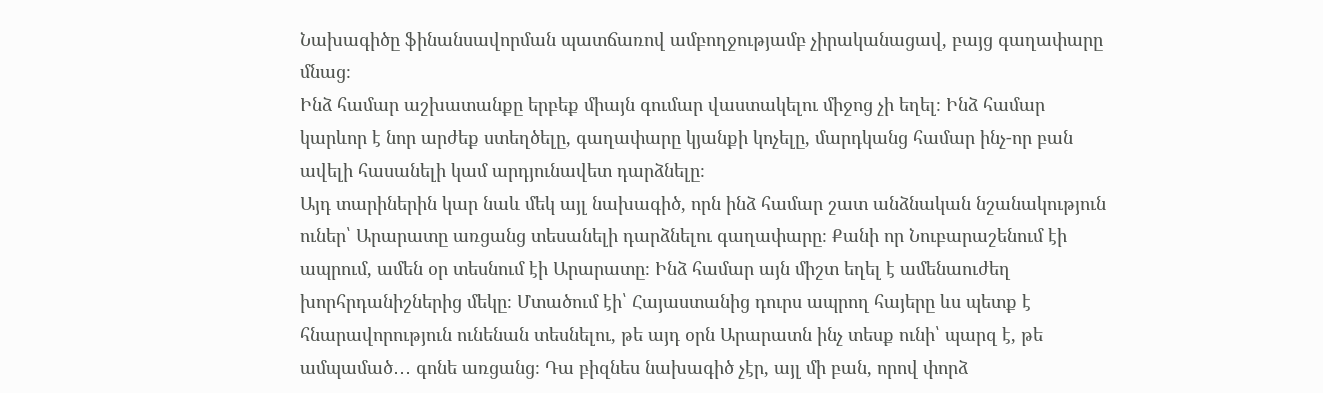Նախագիծը ֆինանսավորման պատճառով ամբողջությամբ չիրականացավ, բայց գաղափարը մնաց։
Ինձ համար աշխատանքը երբեք միայն գումար վաստակելու միջոց չի եղել։ Ինձ համար կարևոր է նոր արժեք ստեղծելը, գաղափարը կյանքի կոչելը, մարդկանց համար ինչ-որ բան ավելի հասանելի կամ արդյունավետ դարձնելը։
Այդ տարիներին կար նաև մեկ այլ նախագիծ, որն ինձ համար շատ անձնական նշանակություն ուներ՝ Արարատը առցանց տեսանելի դարձնելու գաղափարը։ Քանի որ Նուբարաշենում էի ապրում, ամեն օր տեսնում էի Արարատը։ Ինձ համար այն միշտ եղել է ամենաուժեղ խորհրդանիշներից մեկը։ Մտածում էի՝ Հայաստանից դուրս ապրող հայերը ևս պետք է հնարավորություն ունենան տեսնելու, թե այդ օրն Արարատն ինչ տեսք ունի՝ պարզ է, թե ամպամած․․․ գոնե առցանց։ Դա բիզնես նախագիծ չէր, այլ մի բան, որով փորձ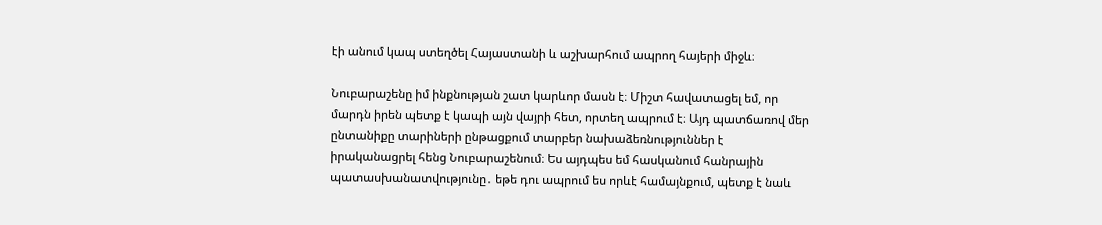էի անում կապ ստեղծել Հայաստանի և աշխարհում ապրող հայերի միջև։

Նուբարաշենը իմ ինքնության շատ կարևոր մասն է։ Միշտ հավատացել եմ, որ մարդն իրեն պետք է կապի այն վայրի հետ, որտեղ ապրում է։ Այդ պատճառով մեր ընտանիքը տարիների ընթացքում տարբեր նախաձեռնություններ է իրականացրել հենց Նուբարաշենում։ Ես այդպես եմ հասկանում հանրային պատասխանատվությունը․ եթե դու ապրում ես որևէ համայնքում, պետք է նաև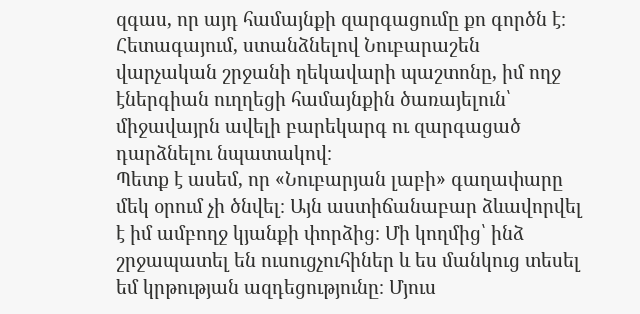զգաս, որ այդ համայնքի զարգացումը քո գործն է։ Հետագայում, ստանձնելով Նուբարաշեն վարչական շրջանի ղեկավարի պաշտոնը, իմ ողջ էներգիան ուղղեցի համայնքին ծառայելուն՝ միջավայրն ավելի բարեկարգ ու զարգացած դարձնելու նպատակով։
Պետք է ասեմ, որ «Նուբարյան լաբի» գաղափարը մեկ օրում չի ծնվել։ Այն աստիճանաբար ձևավորվել է իմ ամբողջ կյանքի փորձից։ Մի կողմից՝ ինձ շրջապատել են ուսուցչուհիներ և ես մանկուց տեսել եմ կրթության ազդեցությունը։ Մյուս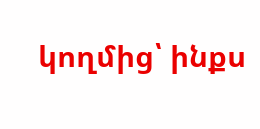կողմից՝ ինքս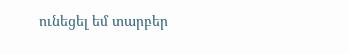ունեցել եմ տարբեր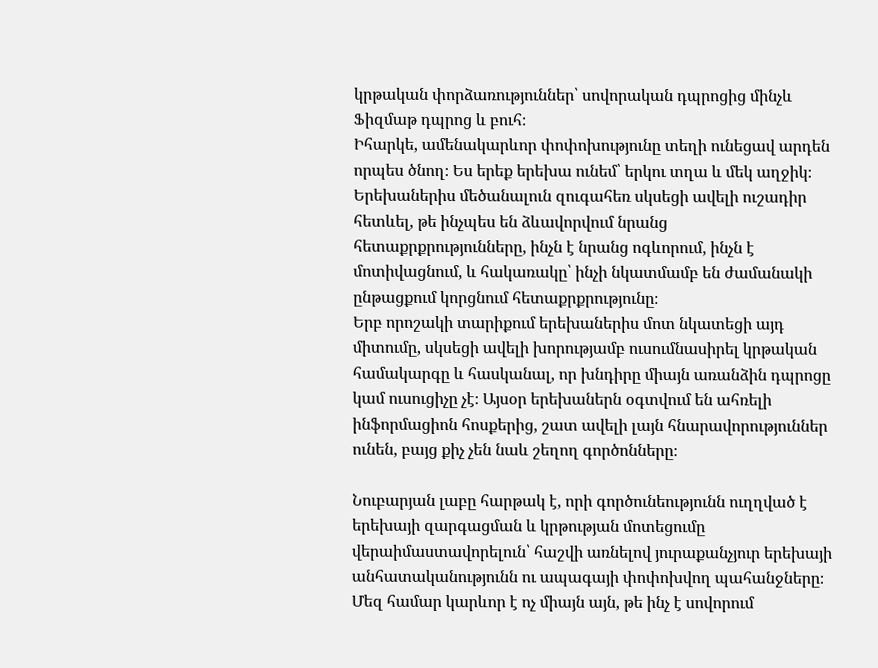կրթական փորձառություններ՝ սովորական դպրոցից մինչև Ֆիզմաթ դպրոց և բուհ։
Իհարկե, ամենակարևոր փոփոխությունը տեղի ունեցավ արդեն որպես ծնող։ Ես երեք երեխա ունեմ՝ երկու տղա և մեկ աղջիկ։ Երեխաներիս մեծանալուն զուգահեռ սկսեցի ավելի ուշադիր հետևել, թե ինչպես են ձևավորվում նրանց հետաքրքրությունները, ինչն է նրանց ոգևորում, ինչն է մոտիվացնում, և հակառակը՝ ինչի նկատմամբ են ժամանակի ընթացքում կորցնում հետաքրքրությունը։
Երբ որոշակի տարիքում երեխաներիս մոտ նկատեցի այդ միտումը, սկսեցի ավելի խորությամբ ուսումնասիրել կրթական համակարգը և հասկանալ, որ խնդիրը միայն առանձին դպրոցը կամ ուսուցիչը չէ։ Այսօր երեխաներն օգտվում են ահռելի ինֆորմացիոն հոսքերից, շատ ավելի լայն հնարավորություններ ունեն, բայց քիչ չեն նաև շեղող գործոնները։

Նուբարյան լաբը հարթակ է, որի գործունեությունն ուղղված է երեխայի զարգացման և կրթության մոտեցումը վերաիմաստավորելուն՝ հաշվի առնելով յուրաքանչյուր երեխայի անհատականությունն ու ապագայի փոփոխվող պահանջները։ Մեզ համար կարևոր է ոչ միայն այն, թե ինչ է սովորում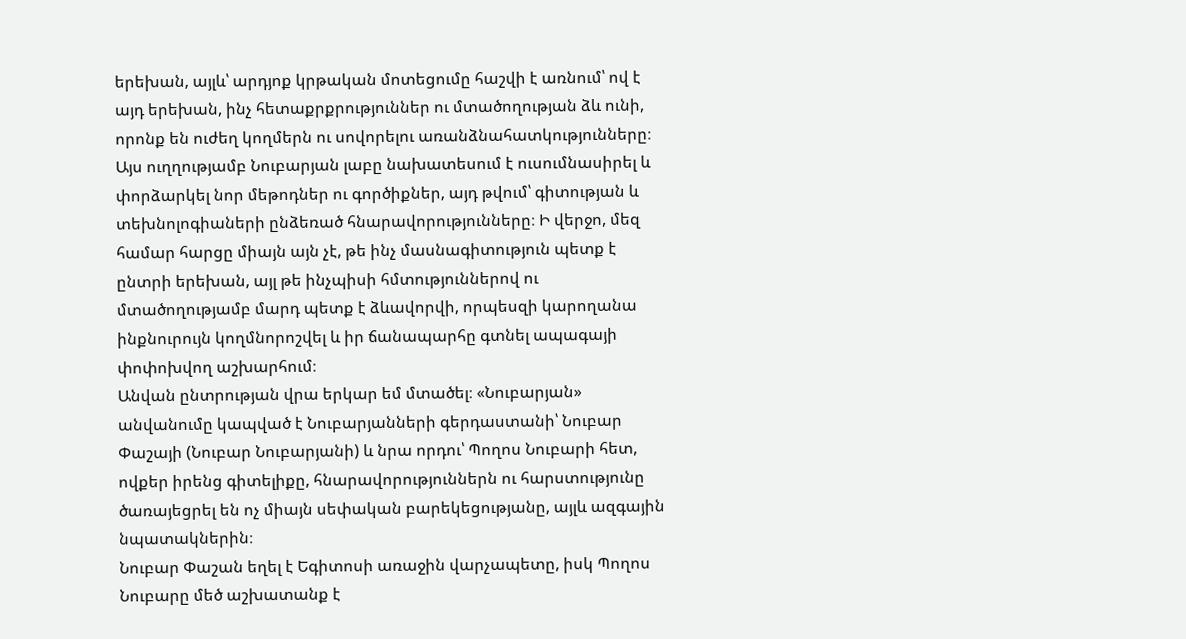երեխան, այլև՝ արդյոք կրթական մոտեցումը հաշվի է առնում՝ ով է այդ երեխան, ինչ հետաքրքրություններ ու մտածողության ձև ունի, որոնք են ուժեղ կողմերն ու սովորելու առանձնահատկությունները։ Այս ուղղությամբ Նուբարյան լաբը նախատեսում է ուսումնասիրել և փորձարկել նոր մեթոդներ ու գործիքներ, այդ թվում՝ գիտության և տեխնոլոգիաների ընձեռած հնարավորությունները։ Ի վերջո, մեզ համար հարցը միայն այն չէ, թե ինչ մասնագիտություն պետք է ընտրի երեխան, այլ թե ինչպիսի հմտություններով ու մտածողությամբ մարդ պետք է ձևավորվի, որպեսզի կարողանա ինքնուրույն կողմնորոշվել և իր ճանապարհը գտնել ապագայի փոփոխվող աշխարհում։
Անվան ընտրության վրա երկար եմ մտածել։ «Նուբարյան» անվանումը կապված է Նուբարյանների գերդաստանի՝ Նուբար Փաշայի (Նուբար Նուբարյանի) և նրա որդու՝ Պողոս Նուբարի հետ, ովքեր իրենց գիտելիքը, հնարավորություններն ու հարստությունը ծառայեցրել են ոչ միայն սեփական բարեկեցությանը, այլև ազգային նպատակներին։
Նուբար Փաշան եղել է Եգիտոսի առաջին վարչապետը, իսկ Պողոս Նուբարը մեծ աշխատանք է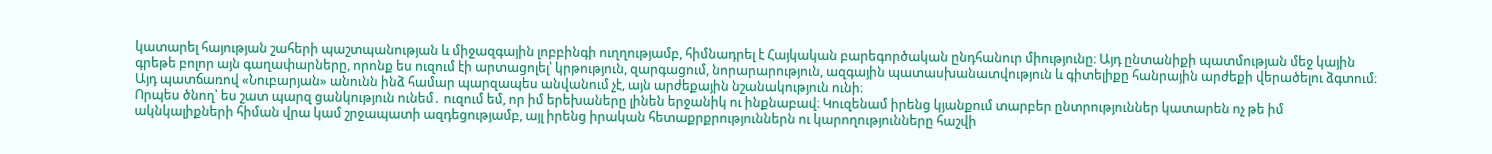կատարել հայության շահերի պաշտպանության և միջազգային լոբբինգի ուղղությամբ, հիմնադրել է Հայկական բարեգործական ընդհանուր միությունը։ Այդ ընտանիքի պատմության մեջ կային գրեթե բոլոր այն գաղափարները, որոնք ես ուզում էի արտացոլել՝ կրթություն, զարգացում, նորարարություն, ազգային պատասխանատվություն և գիտելիքը հանրային արժեքի վերածելու ձգտում։ Այդ պատճառով «Նուբարյան» անունն ինձ համար պարզապես անվանում չէ, այն արժեքային նշանակություն ունի։
Որպես ծնող՝ ես շատ պարզ ցանկություն ունեմ․ ուզում եմ, որ իմ երեխաները լինեն երջանիկ ու ինքնաբավ։ Կուզենամ իրենց կյանքում տարբեր ընտրություններ կատարեն ոչ թե իմ ակնկալիքների հիման վրա կամ շրջապատի ազդեցությամբ, այլ իրենց իրական հետաքրքրություններն ու կարողությունները հաշվի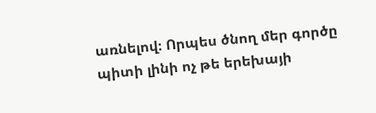առնելով։ Որպես ծնող մեր գործը պիտի լինի ոչ թե երեխայի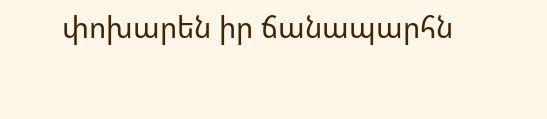փոխարեն իր ճանապարհն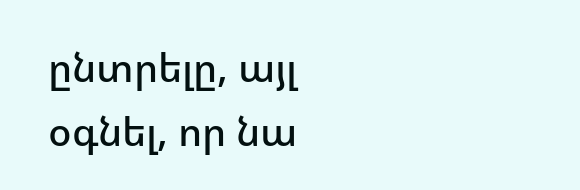ընտրելը, այլ օգնել, որ նա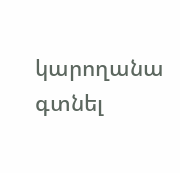կարողանա գտնել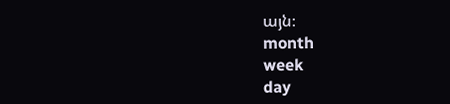այն։
month
week
day